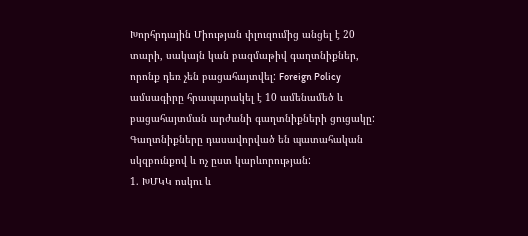Խորհրդային Միության փլուզումից անցել է 20 տարի, սակայն կան բազմաթիվ գաղտնիքներ, որոնք դեռ չեն բացահայտվել: Foreign Policy ամսագիրը հրապարակել է 10 ամենամեծ և բացահայտման արժանի գաղտնիքների ցուցակը: Գաղտնիքները դասավորված են պատահական սկզբունքով և ոչ ըստ կարևորության:
1. ԽՄԿԿ ոսկու և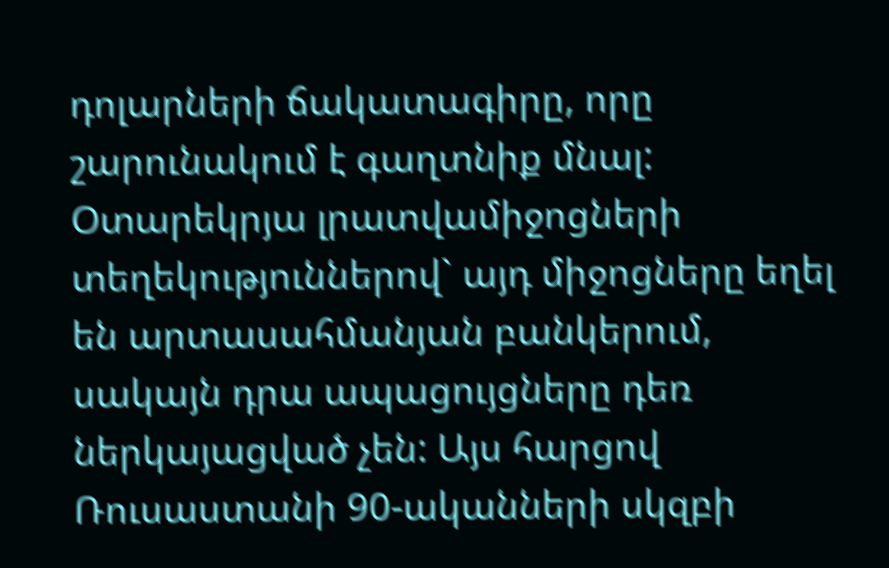դոլարների ճակատագիրը, որը շարունակում է գաղտնիք մնալ: Օտարեկրյա լրատվամիջոցների տեղեկություններով` այդ միջոցները եղել են արտասահմանյան բանկերում, սակայն դրա ապացույցները դեռ ներկայացված չեն: Այս հարցով Ռուսաստանի 90-ականների սկզբի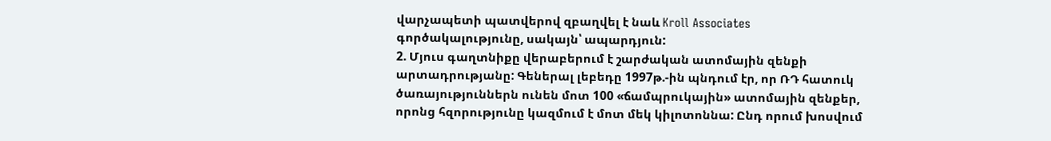վարչապետի պատվերով զբաղվել է նաև Kroll Associates գործակալությունը, սակայն՝ ապարդյուն:
2. Մյուս գաղտնիքը վերաբերում է շարժական ատոմային զենքի արտադրությանը: Գեներալ լեբեդը 1997թ.-ին պնդում էր, որ ՌԴ հատուկ ծառայություններն ունեն մոտ 100 «ճամպրուկային» ատոմային զենքեր, որոնց հզորությունը կազմում է մոտ մեկ կիլոտոննա: Ընդ որում խոսվում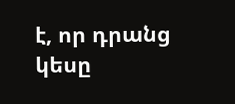է, որ դրանց կեսը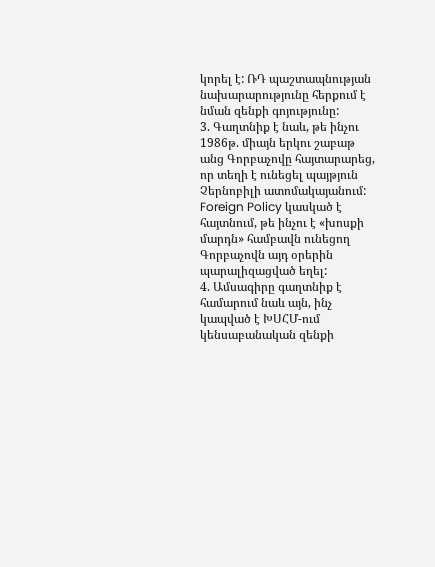կորել է: ՌԴ պաշտապնության նախարարությունը հերքում է նման զենքի գոյությունը:
3. Գաղտնիք է նաև, թե ինչու 1986թ. միայն երկու շաբաթ անց Գորբաչովը հայտարարեց, որ տեղի է ունեցել պայթյուն Չերնոբիլի ատոմակայանում: Foreign Policy կասկած է հայտնում, թե ինչու է «խոսքի մարդն» համբավն ունեցող Գորբաչովն այդ օրերին պարալիզացված եղել:
4. Ամսագիրը գաղտնիք է համարում նաև այն, ինչ կապված է ԽՍՀՄ-ում կենսաբանական զենքի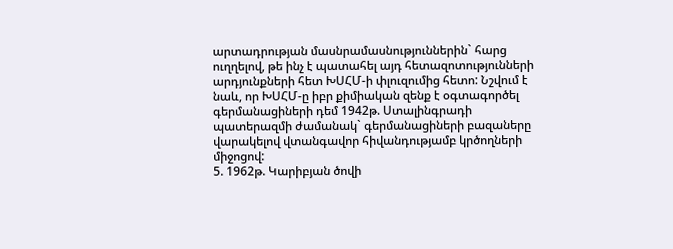արտադրության մասնրամասնություններին` հարց ուղղելով, թե ինչ է պատահել այդ հետազոտությունների արդյունքների հետ ԽՍՀՄ-ի փլուզումից հետո: Նշվում է նաև, որ ԽՍՀՄ-ը իբր քիմիական զենք է օգտագործել գերմանացիների դեմ 1942թ. Ստալինգրադի պատերազմի ժամանակ` գերմանացիների բազաները վարակելով վտանգավոր հիվանդությամբ կրծողների միջոցով:
5. 1962թ. Կարիբյան ծովի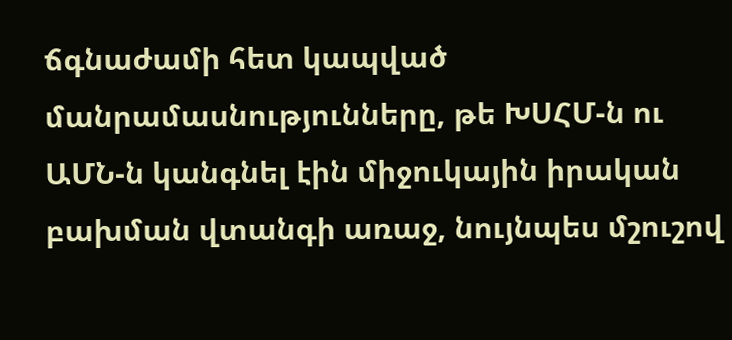ճգնաժամի հետ կապված մանրամասնությունները, թե ԽՍՀՄ-ն ու ԱՄՆ-ն կանգնել էին միջուկային իրական բախման վտանգի առաջ, նույնպես մշուշով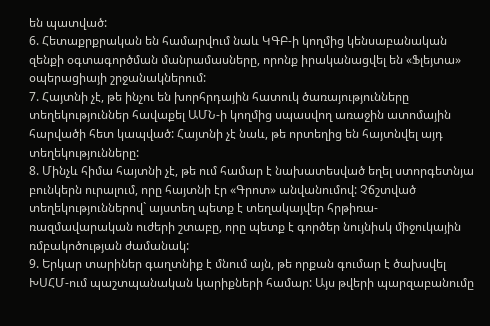են պատված:
6. Հետաքրքրական են համարվում նաև ԿԳԲ-ի կողմից կենսաբանական զենքի օգտագործման մանրամասները, որոնք իրականացվել են «Ֆլեյտա» օպերացիայի շրջանակներում:
7. Հայտնի չէ, թե ինչու են խորհրդային հատուկ ծառայությունները տեղեկություններ հավաքել ԱՄՆ-ի կողմից սպասվող առաջին ատոմային հարվածի հետ կապված: Հայտնի չէ նաև, թե որտեղից են հայտնվել այդ տեղեկությունները:
8. Մինչև հիմա հայտնի չէ, թե ում համար է նախատեսված եղել ստորգետնյա բունկերն ուրալում, որը հայտնի էր «Գրոտ» անվանումով: Չճշտված տեղեկություններով` այստեղ պետք է տեղակայվեր հրթիռա-ռազմավարական ուժերի շտաբը, որը պետք է գործեր նույնիսկ միջուկային ռմբակոծության ժամանակ:
9. Երկար տարիներ գաղտնիք է մնում այն, թե որքան գումար է ծախսվել ԽՍՀՄ-ում պաշտպանական կարիքների համար: Այս թվերի պարզաբանումը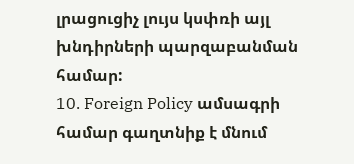լրացուցիչ լույս կսփռի այլ խնդիրների պարզաբանման համար:
10. Foreign Policy ամսագրի համար գաղտնիք է մնում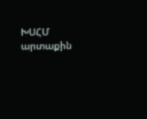ԽՍՀՄ արտաքին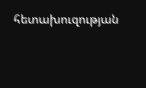հետախուզության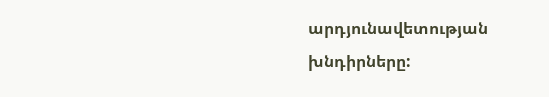արդյունավետության խնդիրները: